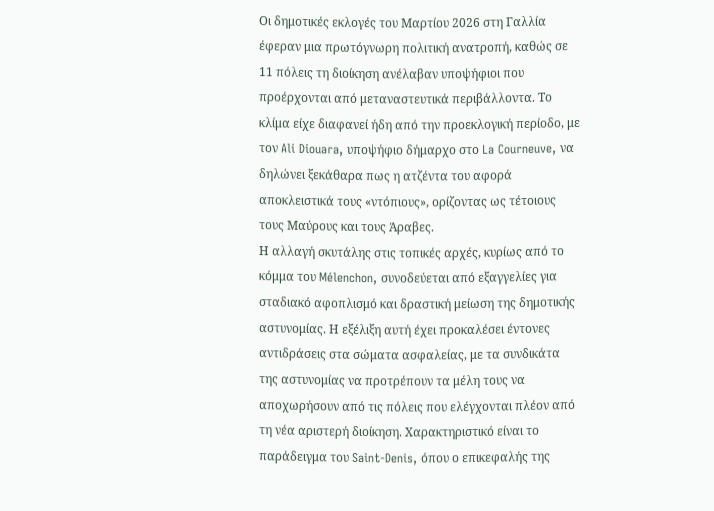Οι δημοτικές εκλογές του Μαρτίου 2026 στη Γαλλία έφεραν μια πρωτόγνωρη πολιτική ανατροπή, καθώς σε 11 πόλεις τη διοίκηση ανέλαβαν υποψήφιοι που προέρχονται από μεταναστευτικά περιβάλλοντα. Το κλίμα είχε διαφανεί ήδη από την προεκλογική περίοδο, με τον Ali Diouara, υποψήφιο δήμαρχο στο La Courneuve, να δηλώνει ξεκάθαρα πως η ατζέντα του αφορά αποκλειστικά τους «ντόπιους», ορίζοντας ως τέτοιους τους Μαύρους και τους Άραβες.
Η αλλαγή σκυτάλης στις τοπικές αρχές, κυρίως από το κόμμα του Mélenchon, συνοδεύεται από εξαγγελίες για σταδιακό αφοπλισμό και δραστική μείωση της δημοτικής αστυνομίας. Η εξέλιξη αυτή έχει προκαλέσει έντονες αντιδράσεις στα σώματα ασφαλείας, με τα συνδικάτα της αστυνομίας να προτρέπουν τα μέλη τους να αποχωρήσουν από τις πόλεις που ελέγχονται πλέον από τη νέα αριστερή διοίκηση. Χαρακτηριστικό είναι το παράδειγμα του Saint-Denis, όπου ο επικεφαλής της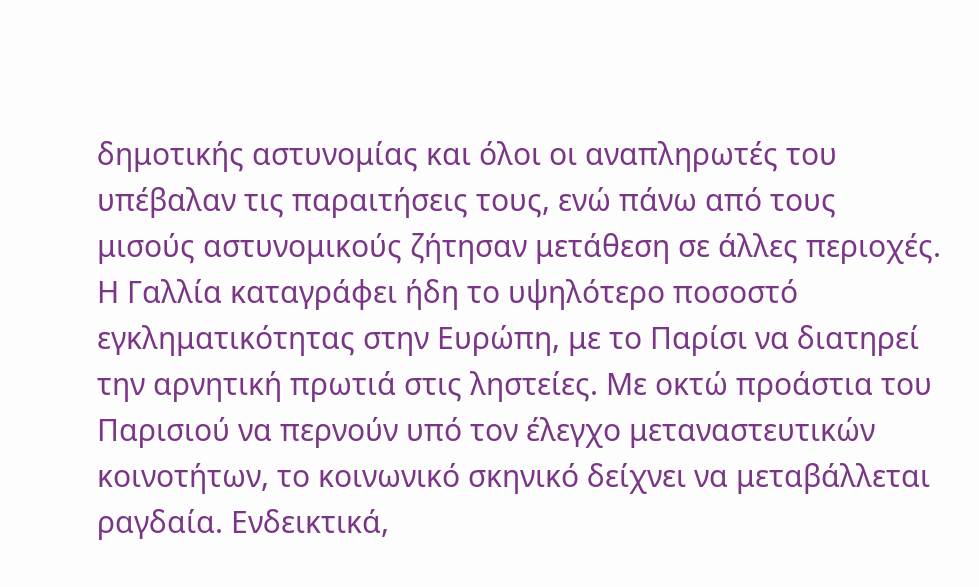δημοτικής αστυνομίας και όλοι οι αναπληρωτές του υπέβαλαν τις παραιτήσεις τους, ενώ πάνω από τους μισούς αστυνομικούς ζήτησαν μετάθεση σε άλλες περιοχές.
Η Γαλλία καταγράφει ήδη το υψηλότερο ποσοστό εγκληματικότητας στην Ευρώπη, με το Παρίσι να διατηρεί την αρνητική πρωτιά στις ληστείες. Με οκτώ προάστια του Παρισιού να περνούν υπό τον έλεγχο μεταναστευτικών κοινοτήτων, το κοινωνικό σκηνικό δείχνει να μεταβάλλεται ραγδαία. Ενδεικτικά,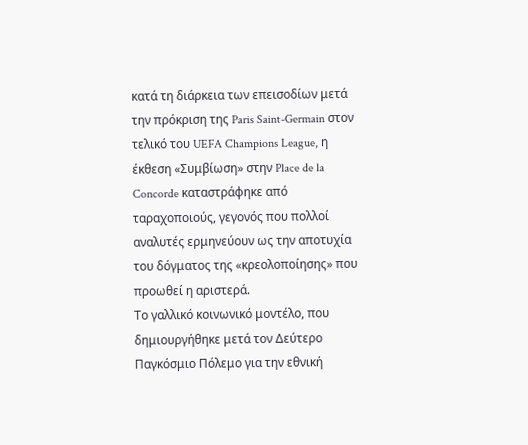κατά τη διάρκεια των επεισοδίων μετά την πρόκριση της Paris Saint-Germain στον τελικό του UEFA Champions League, η έκθεση «Συμβίωση» στην Place de la Concorde καταστράφηκε από ταραχοποιούς, γεγονός που πολλοί αναλυτές ερμηνεύουν ως την αποτυχία του δόγματος της «κρεολοποίησης» που προωθεί η αριστερά.
Το γαλλικό κοινωνικό μοντέλο, που δημιουργήθηκε μετά τον Δεύτερο Παγκόσμιο Πόλεμο για την εθνική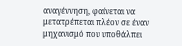αναγέννηση, φαίνεται να μετατρέπεται πλέον σε έναν μηχανισμό που υποθάλπει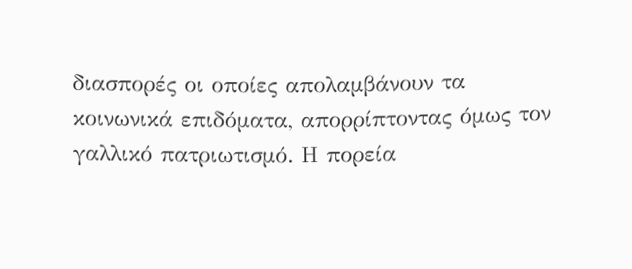διασπορές οι οποίες απολαμβάνουν τα κοινωνικά επιδόματα, απορρίπτοντας όμως τον γαλλικό πατριωτισμό. Η πορεία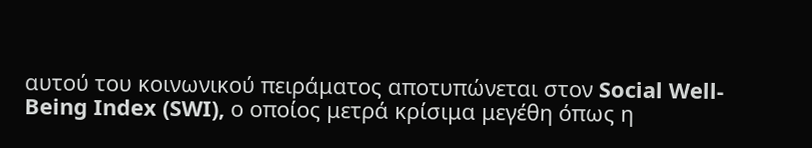αυτού του κοινωνικού πειράματος αποτυπώνεται στον Social Well-Being Index (SWI), ο οποίος μετρά κρίσιμα μεγέθη όπως η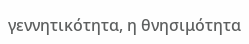γεννητικότητα, η θνησιμότητα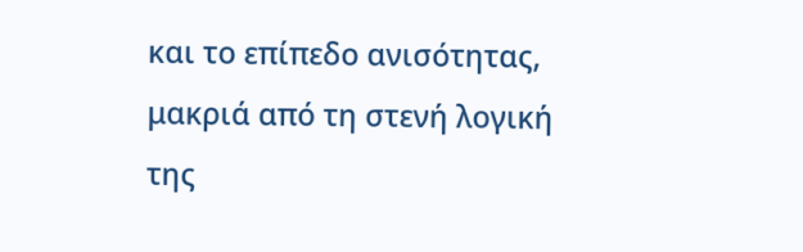και το επίπεδο ανισότητας, μακριά από τη στενή λογική της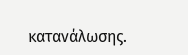κατανάλωσης.